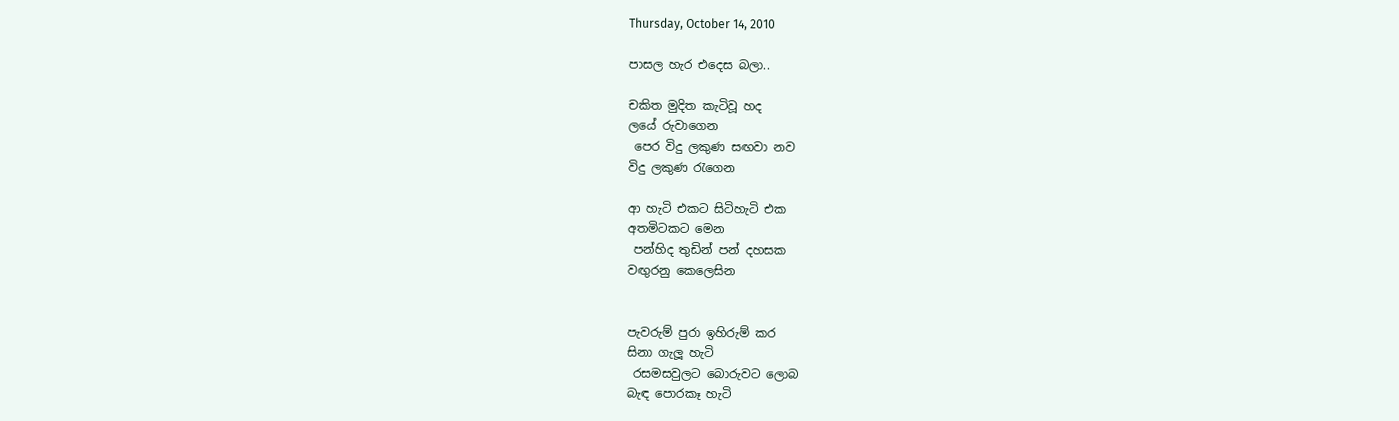Thursday, October 14, 2010

පාසල හැර එදෙස බලා..

චකිත මුදිත කැටිවූ හද
ලයේ රුවාගෙන
 පෙර විදු ලකුණ සඟවා නව
විදු ලකුණ රැගෙන

ආ හැටි එකට සිටිහැටි එක
අතමිටකට මෙන
 පන්හිද තුඩින් පන් දහසක
වඟුරනු කෙලෙසින


පැවරුම් පුරා ඉහිරුම් කර
සිනා ගැලූ හැටි
 රසමසවුලට බොරුවට ලොබ
බැඳ පොරකෑ හැටි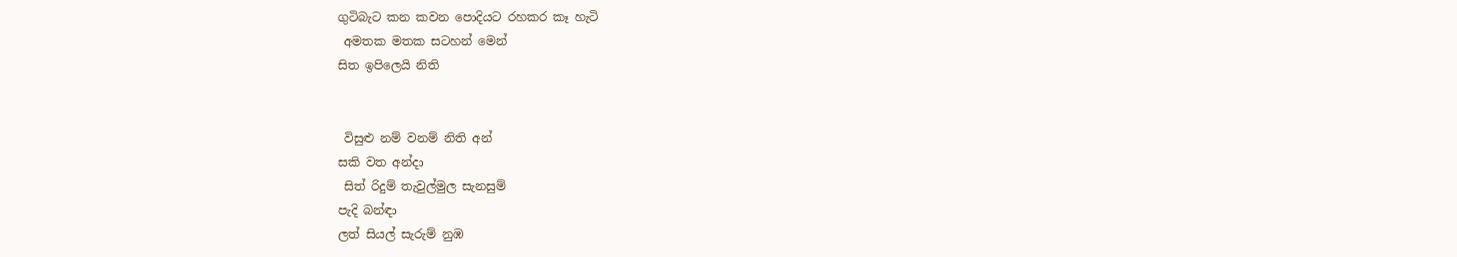ගුටිබැට කන කවන පොදියට රහකර කෑ හැටි
 අමතක මතක සටහන් මෙන්
සිත ඉපිලෙයි නිති


 විසුළු නම් වනම් නිති අන්
සකි වත අන්දා
 සිත් රිදුම් තැවුල්මුල සැනසුම්
පැදි බන්ඳා
ලත් සියල් සැරුම් නුඹ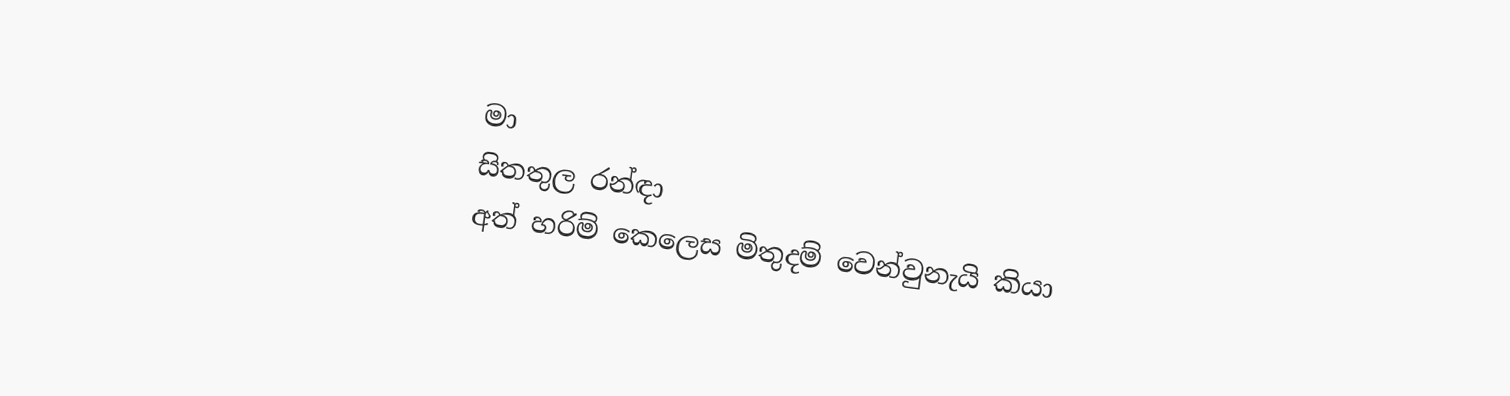මා
සිතතුල රන්ඳා
අත් හරිම් කෙලෙස මිතුදම් වෙන්වුනැයි කියා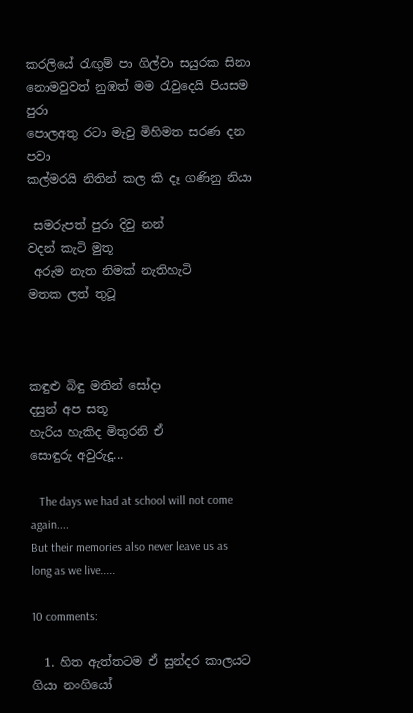කරලියේ රැඟුම් පා ගිල්වා සයුරක සිනා
නොමවුවත් නුඹත් මම රැවුදෙයි පියසම පුරා
පොලඅතු රටා මැවු මිහිමත සරණ දන පවා
කල්මරයි නිතින් කල කි දෑ ගණිනු නියා

 සමරුපත් පුරා දිවු නන්
වදන් කැටි මුතූ
 අරුම නැත නිමක් නැතිහැටි
මතක ලත් තුටූ



කඳුළු බිඳු මතින් සෝදා
දසුන් අප සතූ
හැරිය හැකිද මිතුරනි ඒ
සොඳුරු අවුරුදූ...

   The days we had at school will not come again....
But their memories also never leave us as long as we live.....

10 comments:

  1. හිත ඇත්තටම ඒ සුන්දර කාලයට ගියා නංගියෝ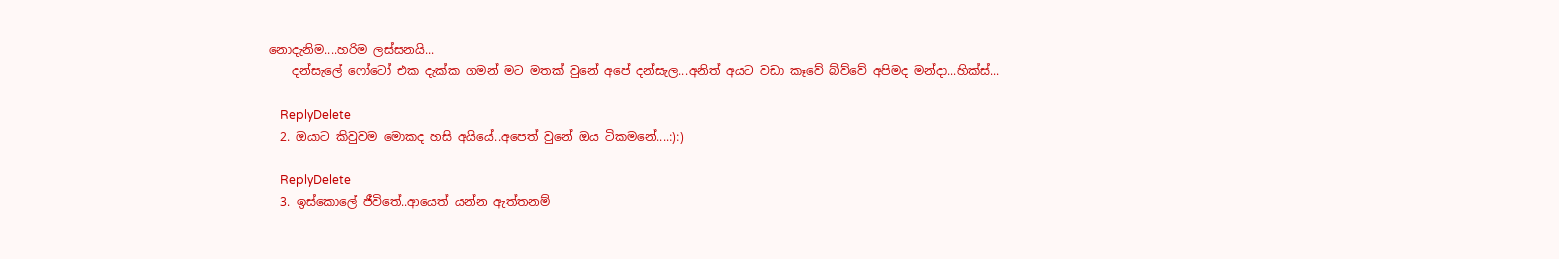නොදැනිම....හරිම ලස්සනයි...
    දන්සැලේ ෆෝටෝ එක දැක්ක ගමන් මට මතක් වුනේ අපේ දන්සැල...අනිත් අයට වඩා කෑවේ බ්ව්වේ අපිමද මන්දා...හික්ස්‍‍...

    ReplyDelete
  2. ඔයාට කිවුවම මොකද හසි අයියේ..අපෙත් වුනේ ඔය ටිකමනේ....:):)

    ReplyDelete
  3. ඉස්කොලේ ජීවිතේ..ආයෙත් යන්න ඇත්තනම්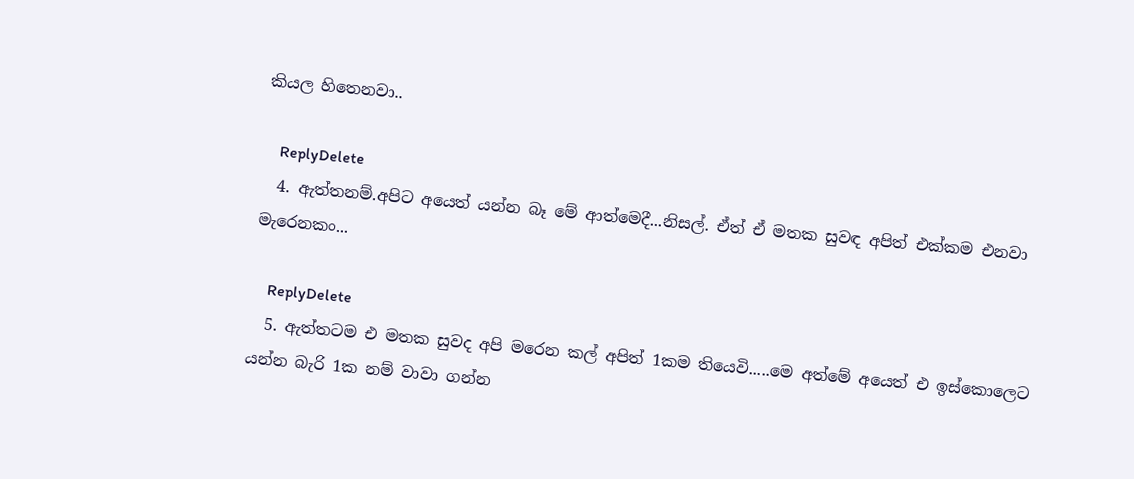කියල හිතෙනවා..

    ReplyDelete
  4. ඇත්තනම්.අපිට අයෙත් යන්න බෑ මේ ආත්මෙදී...නිසල්. ඒත් ඒ මතක සුවඳ අපිත් එක්කම එනවා මැරෙනකං...

    ReplyDelete
  5. ඇත්තටම එ මතක සුවද අපි මරෙන කල් අපිත් 1කම තියෙවි.....මෙ අත්මේ අයෙත් එ ඉස්කොලෙට යන්න බැරි 1ක නම් වාවා ගන්න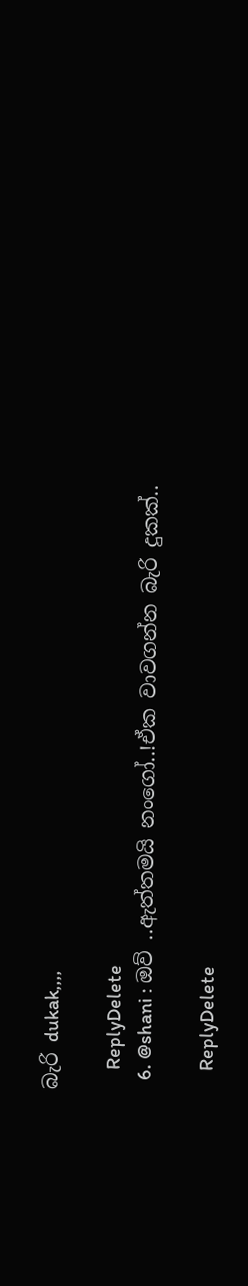බැරි dukak,,,,

    ReplyDelete
  6. @shani : ඔව් ..ඇත්තමයි නංගෝ..!ඒක වාවගන්න බැරි දුකක්..

    ReplyDelete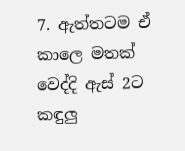7. ඇත්තටම ඒ කාලෙ මතක් වෙද්දි ඇස් 2ට කඳුලු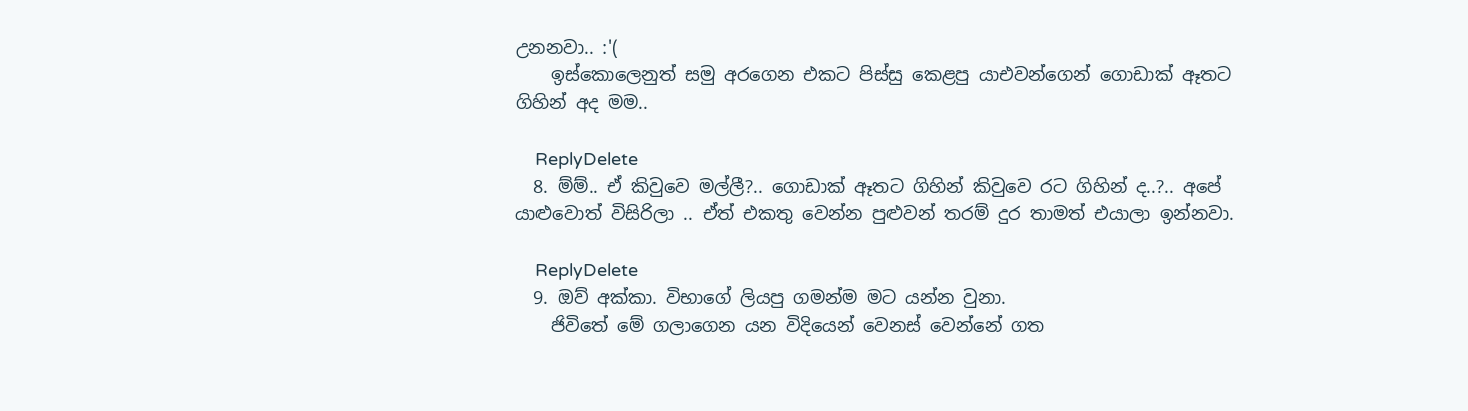උනනවා.. :'(
    ඉස්කොලෙනුත් සමු අරගෙන එකට පිස්සු කෙළපු යාඑවන්ගෙන් ගොඩාක් ඈතට ගිහින් අද මම..

    ReplyDelete
  8. ම්ම්.. ඒ කිවුවෙ මල්ලී?.. ගොඩාක් ඈතට ගිහින් කිවුවෙ රට ගිහින් ද..?.. අපේ යාළුවොත් විසිරිලා .. ඒත් එකතු වෙන්න පුළුවන් තරම් දුර තාමත් එයාලා ඉන්නවා.

    ReplyDelete
  9. ඔව් අක්කා. විභා‍‍ගේ ලියපු ගමන්ම මට යන්න වුනා.
    ජිවිතේ මේ ගලාගෙන යන විදියෙන් වෙනස් වෙන්නේ ගත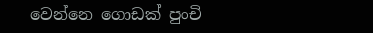වෙන්නෙ ගොඩක් පුංචි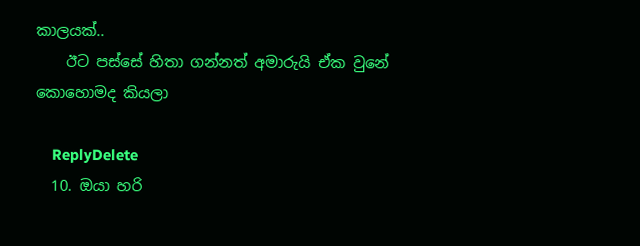කාලයක්..
    ඊට පස්සේ හිතා ගන්නත් අමාරුයි ඒක වුනේ කොහොමද කියලා

    ReplyDelete
  10. ඔයා හරි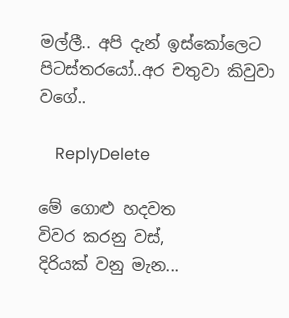මල්ලී.. අපි දැන් ඉස්කෝලෙට පිටස්තරයෝ..අර චතුවා කිවුවා වගේ..

    ReplyDelete

මේ ගොළු හදවත
විවර කරනු වස්,
දිරියක් වනු මැන...